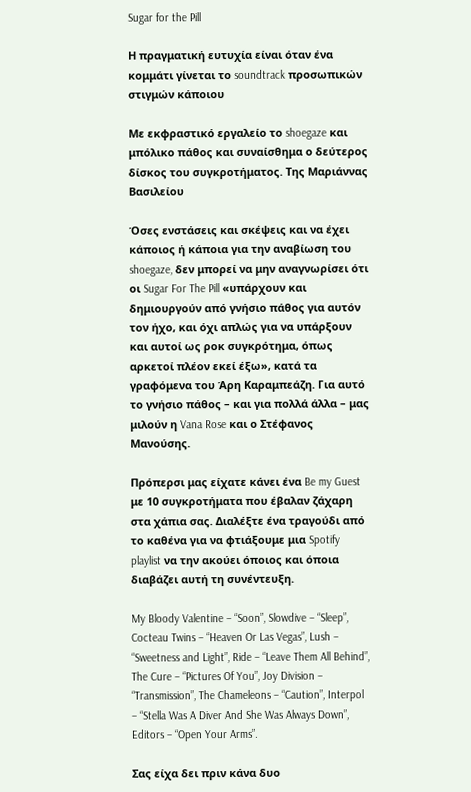Sugar for the Pill

Η πραγματική ευτυχία είναι όταν ένα κομμάτι γίνεται το soundtrack προσωπικών στιγμών κάποιου

Με εκφραστικό εργαλείο το shoegaze και μπόλικο πάθος και συναίσθημα ο δεύτερος δίσκος του συγκροτήματος. Της Μαριάννας Βασιλείου

Όσες ενστάσεις και σκέψεις και να έχει κάποιος ή κάποια για την αναβίωση του shoegaze, δεν μπορεί να μην αναγνωρίσει ότι οι Sugar For The Pill «υπάρχουν και δημιουργούν από γνήσιο πάθος για αυτόν τον ήχο, και όχι απλώς για να υπάρξουν και αυτοί ως ροκ συγκρότημα, όπως αρκετοί πλέον εκεί έξω», κατά τα γραφόμενα του Άρη Καραμπεάζη. Για αυτό το γνήσιο πάθος – και για πολλά άλλα – μας μιλούν η Vana Rose και ο Στέφανος Μανούσης.

Πρόπερσι μας είχατε κάνει ένα Be my Guest με 10 συγκροτήματα που έβαλαν ζάχαρη στα χάπια σας. Διαλέξτε ένα τραγούδι από το καθένα για να φτιάξουμε μια Spotify playlist να την ακούει όποιος και όποια διαβάζει αυτή τη συνέντευξη.

My Bloody Valentine – “Soon”, Slowdive – “Sleep”, Cocteau Twins – “Heaven Or Las Vegas”, Lush – “Sweetness and Light”, Ride – “Leave Them All Behind”, The Cure – “Pictures Of You”, Joy Division – “Transmission”, The Chameleons – “Caution”, Interpol – “Stella Was A Diver And She Was Always Down”, Editors – “Open Your Arms”.

Σας είχα δει πριν κάνα δυο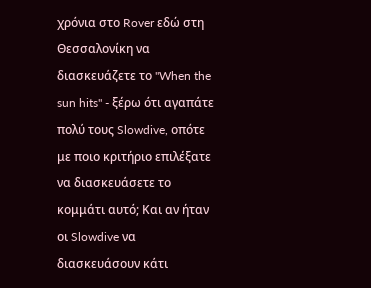χρόνια στο Rover εδώ στη Θεσσαλονίκη να διασκευάζετε το "When the sun hits" - ξέρω ότι αγαπάτε πολύ τους Slowdive, οπότε με ποιο κριτήριο επιλέξατε να διασκευάσετε το κομμάτι αυτό; Και αν ήταν οι Slowdive να διασκευάσουν κάτι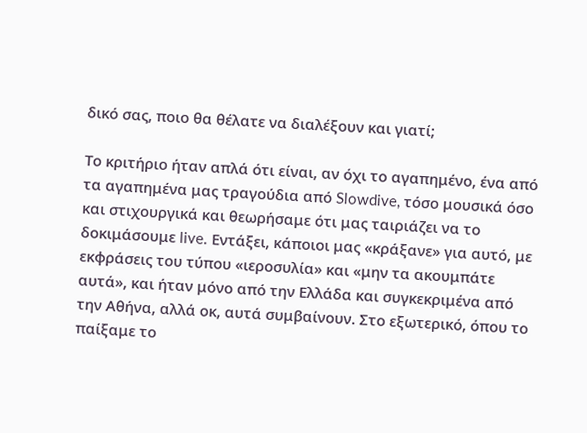δικό σας, ποιο θα θέλατε να διαλέξουν και γιατί;

Το κριτήριο ήταν απλά ότι είναι, αν όχι το αγαπημένο, ένα από τα αγαπημένα μας τραγούδια από Slowdive, τόσο μουσικά όσο και στιχουργικά και θεωρήσαμε ότι μας ταιριάζει να το δοκιμάσουμε live. Εντάξει, κάποιοι μας «κράξανε» για αυτό, με εκφράσεις του τύπου «ιεροσυλία» και «μην τα ακουμπάτε αυτά», και ήταν μόνο από την Ελλάδα και συγκεκριμένα από την Αθήνα, αλλά οκ, αυτά συμβαίνουν. Στο εξωτερικό, όπου το παίξαμε το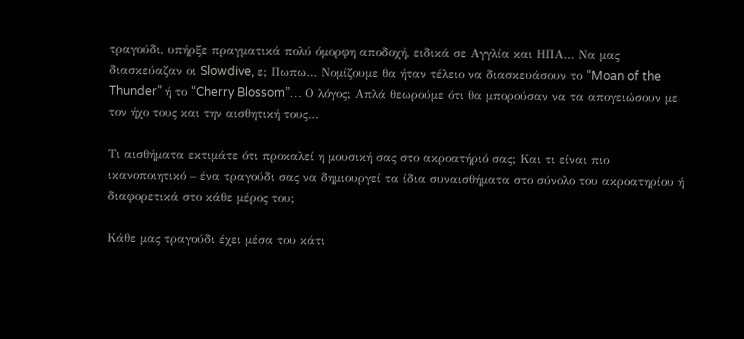τραγούδι, υπήρξε πραγματικά πολύ όμορφη αποδοχή, ειδικά σε Αγγλία και ΗΠΑ… Να μας διασκεύαζαν οι Slowdive, ε; Πωπω… Νομίζουμε θα ήταν τέλειο να διασκευάσουν το “Moan of the Thunder” ή το “Cherry Blossom”… Ο λόγος; Απλά θεωρούμε ότι θα μπορούσαν να τα απογειώσουν με τον ήχο τους και την αισθητική τους…

Τι αισθήματα εκτιμάτε ότι προκαλεί η μουσική σας στο ακροατήριό σας; Και τι είναι πιο ικανοποιητικό – ένα τραγούδι σας να δημιουργεί τα ίδια συναισθήματα στο σύνολο του ακροατηρίου ή διαφορετικά στο κάθε μέρος του;

Κάθε μας τραγούδι έχει μέσα του κάτι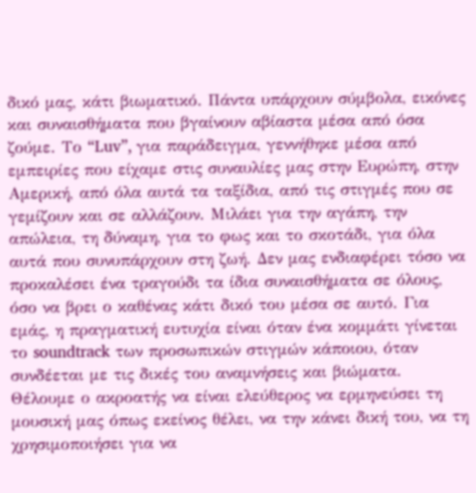δικό μας, κάτι βιωματικό. Πάντα υπάρχουν σύμβολα, εικόνες και συναισθήματα που βγαίνουν αβίαστα μέσα από όσα ζούμε. Το “Luv”, για παράδειγμα, γεννήθηκε μέσα από εμπειρίες που είχαμε στις συναυλίες μας στην Ευρώπη, στην Αμερική, από όλα αυτά τα ταξίδια, από τις στιγμές που σε γεμίζουν και σε αλλάζουν. Μιλάει για την αγάπη, την απώλεια, τη δύναμη, για το φως και το σκοτάδι, για όλα αυτά που συνυπάρχουν στη ζωή. Δεν μας ενδιαφέρει τόσο να προκαλέσει ένα τραγούδι τα ίδια συναισθήματα σε όλους, όσο να βρει ο καθένας κάτι δικό του μέσα σε αυτό. Για εμάς, η πραγματική ευτυχία είναι όταν ένα κομμάτι γίνεται το soundtrack των προσωπικών στιγμών κάποιου, όταν συνδέεται με τις δικές του αναμνήσεις και βιώματα. Θέλουμε ο ακροατής να είναι ελεύθερος να ερμηνεύσει τη μουσική μας όπως εκείνος θέλει, να την κάνει δική του, να τη χρησιμοποιήσει για να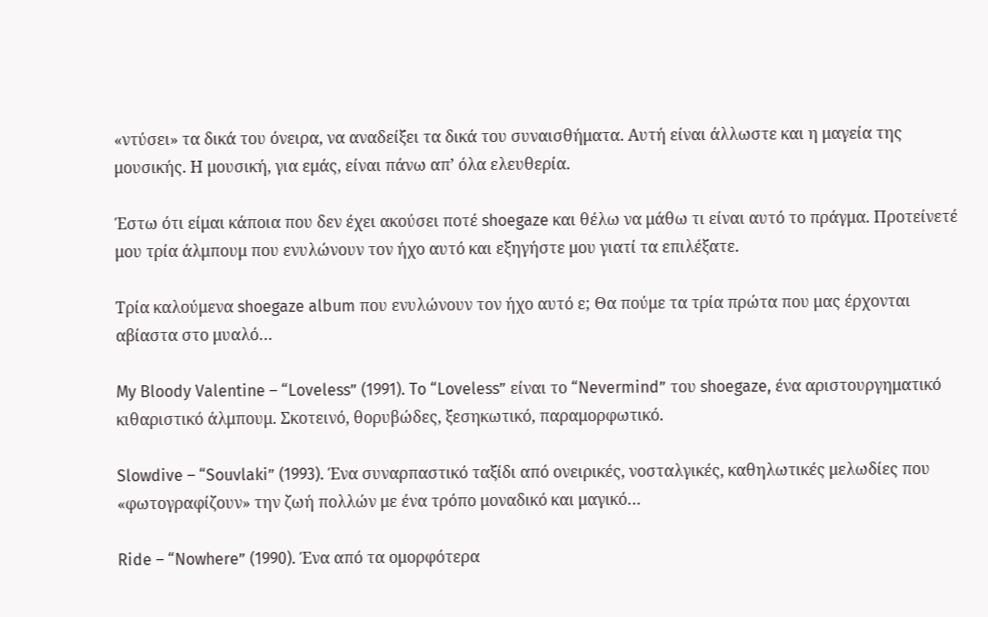«ντύσει» τα δικά του όνειρα, να αναδείξει τα δικά του συναισθήματα. Αυτή είναι άλλωστε και η μαγεία της μουσικής. Η μουσική, για εμάς, είναι πάνω απ’ όλα ελευθερία.

Έστω ότι είμαι κάποια που δεν έχει ακούσει ποτέ shoegaze και θέλω να μάθω τι είναι αυτό το πράγμα. Προτείνετέ μου τρία άλμπουμ που ενυλώνουν τον ήχο αυτό και εξηγήστε μου γιατί τα επιλέξατε.

Τρία καλούμενα shoegaze album που ενυλώνουν τον ήχο αυτό ε; Θα πούμε τα τρία πρώτα που μας έρχονται αβίαστα στο μυαλό…

My Bloody Valentine – “Loveless” (1991). To “Loveless” είναι το “Nevermind” του shoegaze, ένα αριστουργηματικό κιθαριστικό άλμπουμ. Σκοτεινό, θορυβώδες, ξεσηκωτικό, παραμορφωτικό.

Slowdive – “Souvlaki” (1993). Ένα συναρπαστικό ταξίδι από ονειρικές, νοσταλγικές, καθηλωτικές μελωδίες που «φωτογραφίζουν» την ζωή πολλών με ένα τρόπο μοναδικό και μαγικό…

Ride – “Nowhere” (1990). Ένα από τα ομορφότερα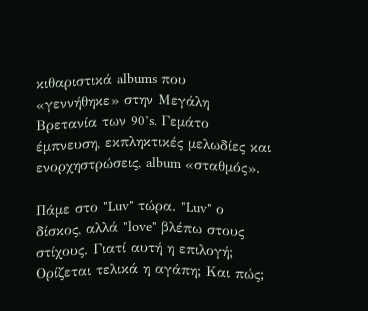κιθαριστικά albums που «γεννήθηκε» στην Μεγάλη Βρετανία των 90’s. Γεμάτο έμπνευση, εκπληκτικές μελωδίες και ενορχηστρώσεις, album «σταθμός».

Πάμε στο "Luv" τώρα. "Luv" ο δίσκος, αλλά "love" βλέπω στους στίχους. Γιατί αυτή η επιλογή; Ορίζεται τελικά η αγάπη; Και πώς;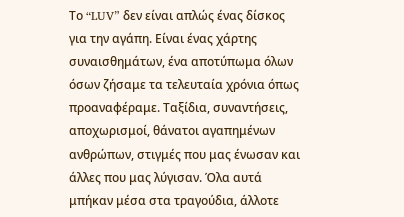Το “LUV” δεν είναι απλώς ένας δίσκος για την αγάπη. Είναι ένας χάρτης συναισθημάτων, ένα αποτύπωμα όλων όσων ζήσαμε τα τελευταία χρόνια όπως προαναφέραμε. Ταξίδια, συναντήσεις, αποχωρισμοί, θάνατοι αγαπημένων ανθρώπων, στιγμές που μας ένωσαν και άλλες που μας λύγισαν. Όλα αυτά μπήκαν μέσα στα τραγούδια, άλλοτε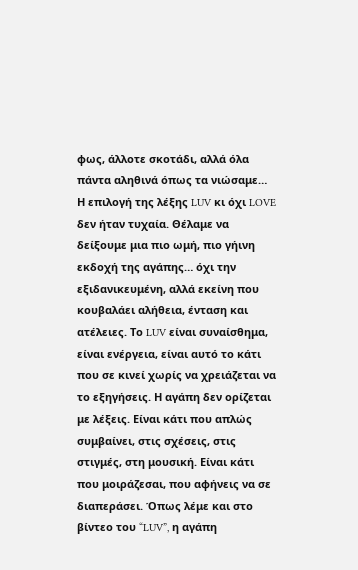φως, άλλοτε σκοτάδι, αλλά όλα πάντα αληθινά όπως τα νιώσαμε… Η επιλογή της λέξης LUV κι όχι LOVE δεν ήταν τυχαία. Θέλαμε να δείξουμε μια πιο ωμή, πιο γήινη εκδοχή της αγάπης… όχι την εξιδανικευμένη, αλλά εκείνη που κουβαλάει αλήθεια, ένταση και ατέλειες. Το LUV είναι συναίσθημα, είναι ενέργεια, είναι αυτό το κάτι που σε κινεί χωρίς να χρειάζεται να το εξηγήσεις. Η αγάπη δεν ορίζεται με λέξεις. Είναι κάτι που απλώς συμβαίνει, στις σχέσεις, στις στιγμές, στη μουσική. Είναι κάτι που μοιράζεσαι, που αφήνεις να σε διαπεράσει. Όπως λέμε και στο βίντεο του “LUV”, η αγάπη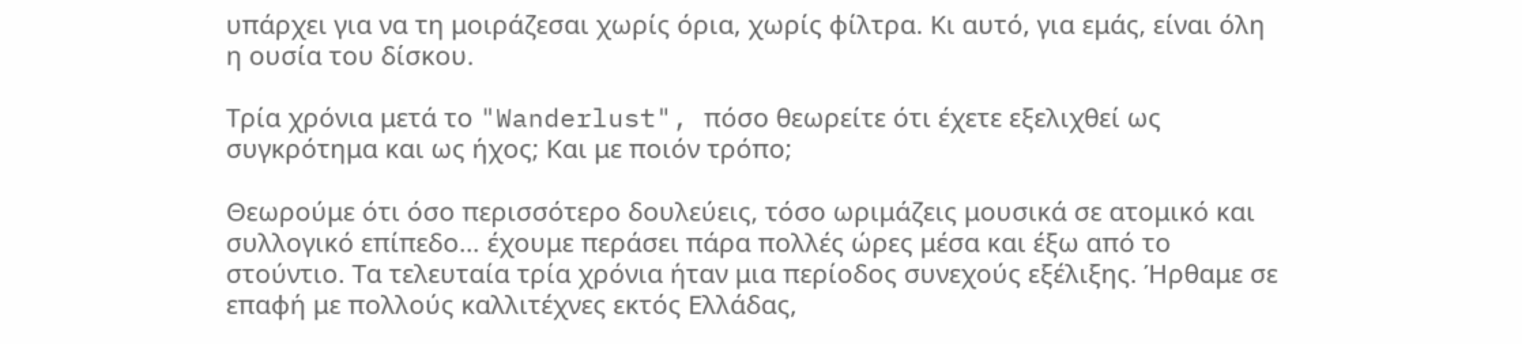υπάρχει για να τη μοιράζεσαι χωρίς όρια, χωρίς φίλτρα. Κι αυτό, για εμάς, είναι όλη η ουσία του δίσκου.

Τρία χρόνια μετά το "Wanderlust", πόσο θεωρείτε ότι έχετε εξελιχθεί ως συγκρότημα και ως ήχος; Και με ποιόν τρόπο;

Θεωρούμε ότι όσο περισσότερο δουλεύεις, τόσο ωριμάζεις μουσικά σε ατομικό και συλλογικό επίπεδο… έχουμε περάσει πάρα πολλές ώρες μέσα και έξω από το στούντιο. Τα τελευταία τρία χρόνια ήταν μια περίοδος συνεχούς εξέλιξης. Ήρθαμε σε επαφή με πολλούς καλλιτέχνες εκτός Ελλάδας,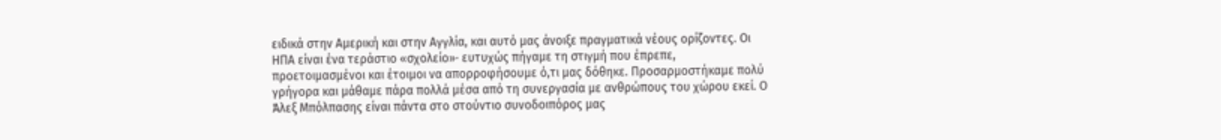ειδικά στην Αμερική και στην Αγγλία, και αυτό μας άνοιξε πραγματικά νέους ορίζοντες. Οι ΗΠΑ είναι ένα τεράστιο «σχολείο»· ευτυχώς πήγαμε τη στιγμή που έπρεπε, προετοιμασμένοι και έτοιμοι να απορροφήσουμε ό,τι μας δόθηκε. Προσαρμοστήκαμε πολύ γρήγορα και μάθαμε πάρα πολλά μέσα από τη συνεργασία με ανθρώπους του χώρου εκεί. Ο Άλεξ Μπόλπασης είναι πάντα στο στούντιο συνοδοιπόρος μας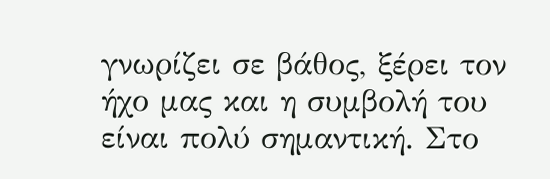γνωρίζει σε βάθος, ξέρει τον ήχο μας και η συμβολή του είναι πολύ σημαντική. Στο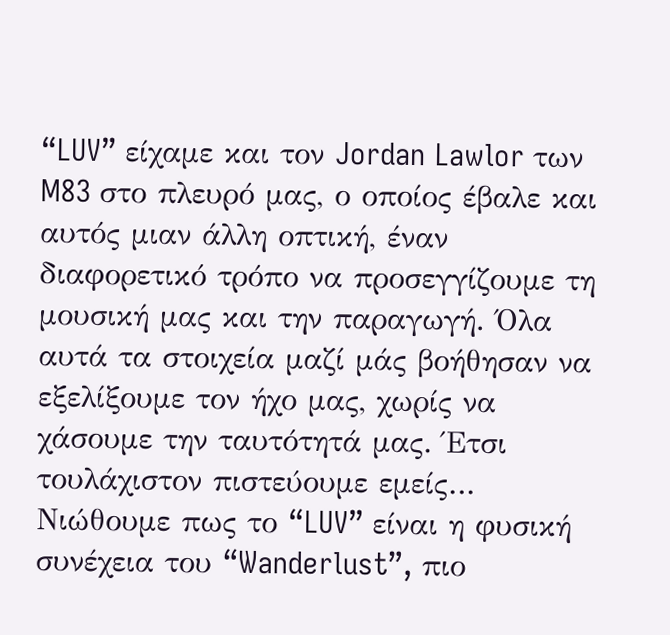“LUV” είχαμε και τον Jordan Lawlor των M83 στο πλευρό μας, ο οποίος έβαλε και αυτός μιαν άλλη οπτική, έναν διαφορετικό τρόπο να προσεγγίζουμε τη μουσική μας και την παραγωγή. Όλα αυτά τα στοιχεία μαζί μάς βοήθησαν να εξελίξουμε τον ήχο μας, χωρίς να χάσουμε την ταυτότητά μας. Έτσι τουλάχιστον πιστεύουμε εμείς… Νιώθουμε πως το “LUV” είναι η φυσική συνέχεια του “Wanderlust”, πιο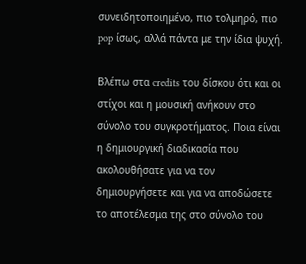συνειδητοποιημένο, πιο τολμηρό, πιο pop ίσως, αλλά πάντα με την ίδια ψυχή.

Βλέπω στα credits του δίσκου ότι και οι στίχοι και η μουσική ανήκουν στο σύνολο του συγκροτήματος. Ποια είναι η δημιουργική διαδικασία που ακολουθήσατε για να τον δημιουργήσετε και για να αποδώσετε το αποτέλεσμα της στο σύνολο του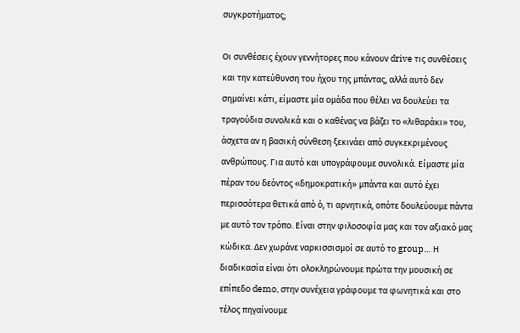συγκροτήματος;

Οι συνθέσεις έχουν γεννήτορες που κάνουν drive τις συνθέσεις και την κατεύθυνση του ήχου της μπάντας, αλλά αυτό δεν σημαίνει κάτι, είμαστε μία ομάδα που θέλει να δουλεύει τα τραγούδια συνολικά και ο καθένας να βάζει το «λιθαράκι» του, άσχετα αν η βασική σύνθεση ξεκινάει από συγκεκριμένους ανθρώπους. Για αυτό και υπογράφουμε συνολικά. Είμαστε μία πέραν του δεόντoς «δημοκρατική» μπάντα και αυτό έχει περισσότερα θετικά από ό, τι αρνητικά, οπότε δουλεύουμε πάντα με αυτό τον τρόπο. Είναι στην φιλοσοφία μας και τον αξιακό μας κώδικα. Δεν χωράνε ναρκισσισμοί σε αυτό το group… Η διαδικασία είναι ότι ολοκληρώνουμε πρώτα την μουσική σε επίπεδο demo, στην συνέχεια γράφουμε τα φωνητικά και στο τέλος πηγαίνουμε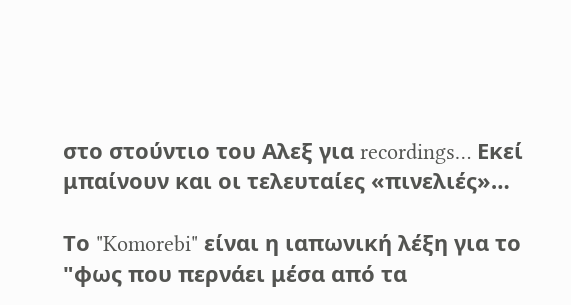στο στούντιο του Αλεξ για recordings… Εκεί μπαίνουν και οι τελευταίες «πινελιές»…

Το "Komorebi" είναι η ιαπωνική λέξη για το "φως που περνάει μέσα από τα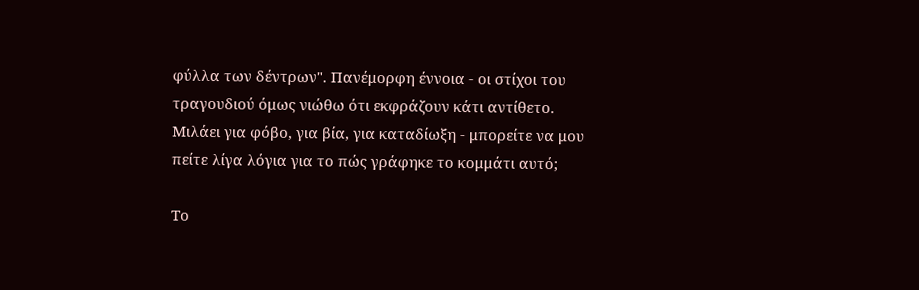φύλλα των δέντρων". Πανέμορφη έννοια - οι στίχοι του τραγουδιού όμως νιώθω ότι εκφράζουν κάτι αντίθετο. Μιλάει για φόβο, για βία, για καταδίωξη - μπορείτε να μου πείτε λίγα λόγια για το πώς γράφηκε το κομμάτι αυτό;

Το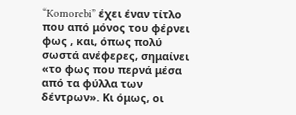“Komorebi” έχει έναν τίτλο που από μόνος του φέρνει φως , και, όπως πολύ σωστά ανέφερες, σημαίνει «το φως που περνά μέσα από τα φύλλα των δέντρων». Κι όμως, οι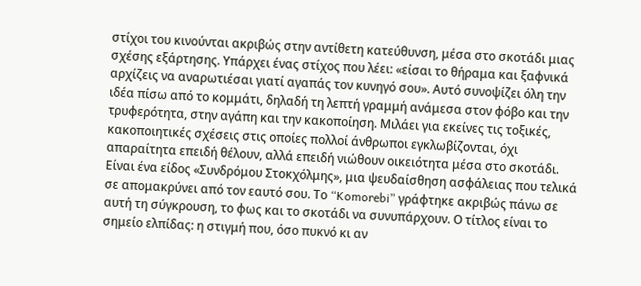στίχοι του κινούνται ακριβώς στην αντίθετη κατεύθυνση, μέσα στο σκοτάδι μιας σχέσης εξάρτησης. Υπάρχει ένας στίχος που λέει: «είσαι το θήραμα και ξαφνικά αρχίζεις να αναρωτιέσαι γιατί αγαπάς τον κυνηγό σου». Αυτό συνοψίζει όλη την ιδέα πίσω από το κομμάτι, δηλαδή τη λεπτή γραμμή ανάμεσα στον φόβο και την τρυφερότητα, στην αγάπη και την κακοποίηση. Μιλάει για εκείνες τις τοξικές, κακοποιητικές σχέσεις στις οποίες πολλοί άνθρωποι εγκλωβίζονται, όχι απαραίτητα επειδή θέλουν, αλλά επειδή νιώθουν οικειότητα μέσα στο σκοτάδι. Είναι ένα είδος «Συνδρόμου Στοκχόλμης», μια ψευδαίσθηση ασφάλειας που τελικά σε απομακρύνει από τον εαυτό σου. Το “Komorebi” γράφτηκε ακριβώς πάνω σε αυτή τη σύγκρουση, το φως και το σκοτάδι να συνυπάρχουν. Ο τίτλος είναι το σημείο ελπίδας: η στιγμή που, όσο πυκνό κι αν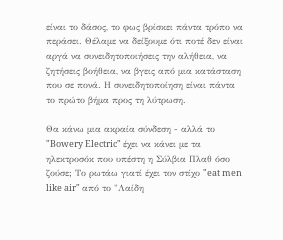είναι το δάσος, το φως βρίσκει πάντα τρόπο να περάσει. Θέλαμε να δείξουμε ότι ποτέ δεν είναι αργά να συνειδητοποιήσεις την αλήθεια, να ζητήσεις βοήθεια, να βγεις από μια κατάσταση που σε πονά. Η συνειδητοποίηση είναι πάντα το πρώτο βήμα προς τη λύτρωση.

Θα κάνω μια ακραία σύνδεση - αλλά το "Bowery Electric" έχει να κάνει με τα ηλεκτροσόκ που υπέστη η Σύλβια Πλαθ όσο ζούσε; Το ρωτάω γιατί έχει τον στίχο "eat men like air" από το "Λαίδη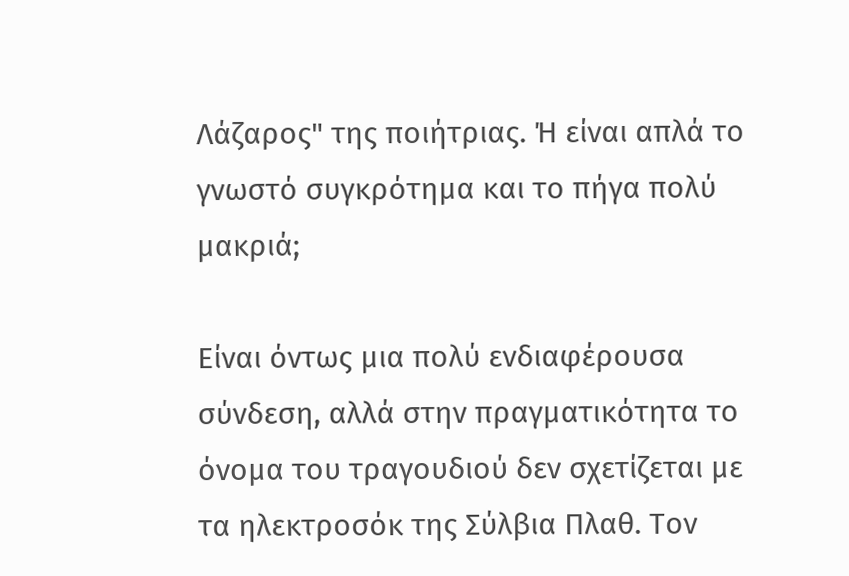Λάζαρος" της ποιήτριας. Ή είναι απλά το γνωστό συγκρότημα και το πήγα πολύ μακριά;

Είναι όντως μια πολύ ενδιαφέρουσα σύνδεση, αλλά στην πραγματικότητα το όνομα του τραγουδιού δεν σχετίζεται με τα ηλεκτροσόκ της Σύλβια Πλαθ. Τον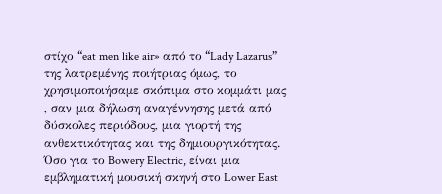στίχο “eat men like air» από το “Lady Lazarus” της λατρεμένης ποιήτριας όμως, το χρησιμοποιήσαμε σκόπιμα στο κομμάτι μας , σαν μια δήλωση αναγέννησης μετά από δύσκολες περιόδους, μια γιορτή της ανθεκτικότητας και της δημιουργικότητας. Όσο για το Bowery Electric, είναι μια εμβληματική μουσική σκηνή στο Lower East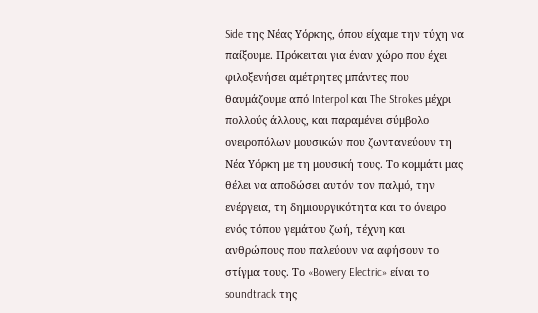Side της Νέας Υόρκης, όπου είχαμε την τύχη να παίξουμε. Πρόκειται για έναν χώρο που έχει φιλοξενήσει αμέτρητες μπάντες που θαυμάζουμε από Interpol και The Strokes μέχρι πολλούς άλλους, και παραμένει σύμβολο ονειροπόλων μουσικών που ζωντανεύουν τη Νέα Υόρκη με τη μουσική τους. Το κομμάτι μας θέλει να αποδώσει αυτόν τον παλμό, την ενέργεια, τη δημιουργικότητα και το όνειρο ενός τόπου γεμάτου ζωή, τέχνη και ανθρώπους που παλεύουν να αφήσουν το στίγμα τους. Το «Bowery Electric» είναι το soundtrack της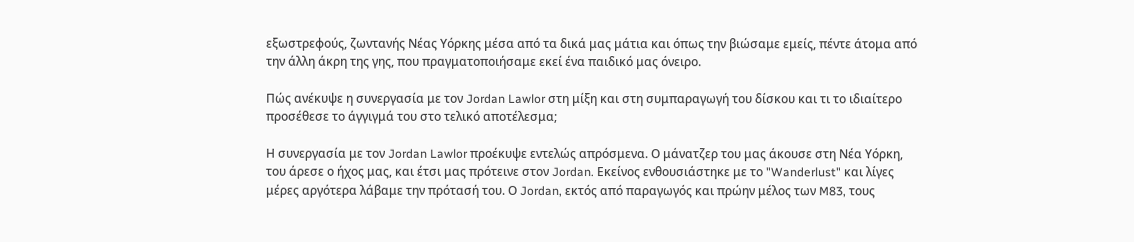εξωστρεφούς, ζωντανής Νέας Υόρκης μέσα από τα δικά μας μάτια και όπως την βιώσαμε εμείς, πέντε άτομα από την άλλη άκρη της γης, που πραγματοποιήσαμε εκεί ένα παιδικό μας όνειρο.

Πώς ανέκυψε η συνεργασία με τον Jordan Lawlor στη μίξη και στη συμπαραγωγή του δίσκου και τι το ιδιαίτερο προσέθεσε το άγγιγμά του στο τελικό αποτέλεσμα;

Η συνεργασία με τον Jordan Lawlor προέκυψε εντελώς απρόσμενα. Ο μάνατζερ του μας άκουσε στη Νέα Υόρκη, του άρεσε ο ήχος μας, και έτσι μας πρότεινε στον Jordan. Εκείνος ενθουσιάστηκε με το "Wanderlust" και λίγες μέρες αργότερα λάβαμε την πρότασή του. Ο Jordan, εκτός από παραγωγός και πρώην μέλος των M83, τους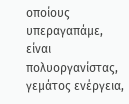οποίους υπεραγαπάμε, είναι πολυοργανίστας, γεμάτος ενέργεια,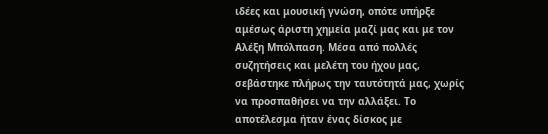ιδέες και μουσική γνώση, οπότε υπήρξε αμέσως άριστη χημεία μαζί μας και με τον Αλέξη Μπόλπαση. Μέσα από πολλές συζητήσεις και μελέτη του ήχου μας, σεβάστηκε πλήρως την ταυτότητά μας, χωρίς να προσπαθήσει να την αλλάξει. Το αποτέλεσμα ήταν ένας δίσκος με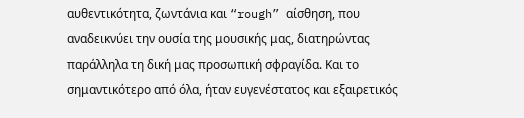αυθεντικότητα, ζωντάνια και “rough” αίσθηση, που αναδεικνύει την ουσία της μουσικής μας, διατηρώντας παράλληλα τη δική μας προσωπική σφραγίδα. Και το σημαντικότερο από όλα, ήταν ευγενέστατος και εξαιρετικός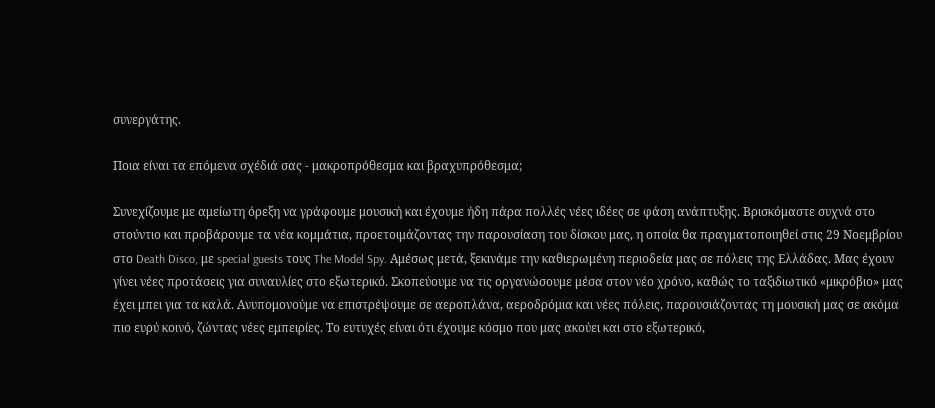συνεργάτης.

Ποια είναι τα επόμενα σχέδιά σας - μακροπρόθεσμα και βραχυπρόθεσμα;

Συνεχίζουμε με αμείωτη όρεξη να γράφουμε μουσική και έχουμε ήδη πάρα πολλές νέες ιδέες σε φάση ανάπτυξης. Βρισκόμαστε συχνά στο στούντιο και προβάρουμε τα νέα κομμάτια, προετοιμάζοντας την παρουσίαση του δίσκου μας, η οποία θα πραγματοποιηθεί στις 29 Νοεμβρίου στο Death Disco, με special guests τους The Model Spy. Αμέσως μετά, ξεκινάμε την καθιερωμένη περιοδεία μας σε πόλεις της Ελλάδας. Μας έχουν γίνει νέες προτάσεις για συναυλίες στο εξωτερικό. Σκοπεύουμε να τις οργανώσουμε μέσα στον νέο χρόνο, καθώς το ταξιδιωτικό «μικρόβιο» μας έχει μπει για τα καλά. Ανυπομονούμε να επιστρέψουμε σε αεροπλάνα, αεροδρόμια και νέες πόλεις, παρουσιάζοντας τη μουσική μας σε ακόμα πιο ευρύ κοινό, ζώντας νέες εμπειρίες. Το ευτυχές είναι ότι έχουμε κόσμο που μας ακούει και στο εξωτερικό,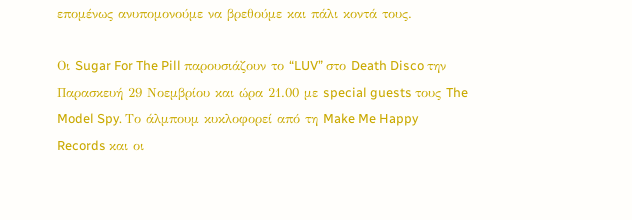επομένως ανυπομονούμε να βρεθούμε και πάλι κοντά τους.

Οι Sugar For The Pill παρουσιάζουν το “LUV” στο Death Disco την Παρασκευή 29 Νοεμβρίου και ώρα 21.00 με special guests τους The Model Spy. Το άλμπουμ κυκλοφορεί από τη Make Me Happy Records και οι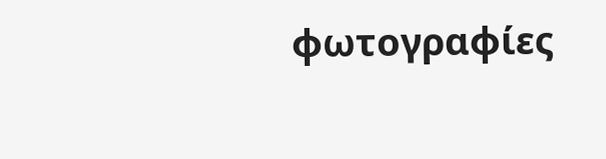φωτογραφίες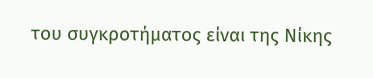του συγκροτήματος είναι της Νίκης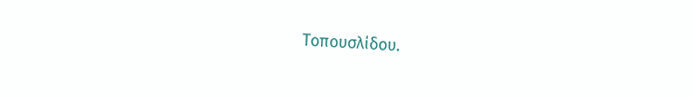Τοπουσλίδου.